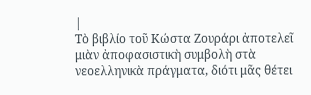|
Τὸ βιβλίο τοῦ Κώστα Ζουράρι ἀποτελεῖ μιὰν ἀποφασιστικὴ συμβολὴ στὰ νεοελληνικὰ πράγματα, διότι μᾶς θέτει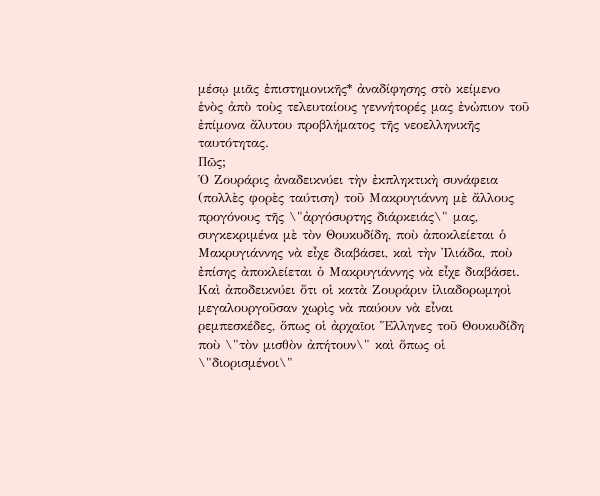μέσῳ μιᾶς ἐπιστημονικῆς* ἀναδίφησης στὸ κείμενο ἑνὸς ἀπὸ τοὺς τελευταίους γεννήτορές μας ἐνὠπιον τοῦ ἐπίμονα ἄλυτου προβλήματος τῆς νεοελληνικῆς ταυτότητας.
Πῶς;
Ὁ Ζουράρις ἀναδεικνύει τὴν ἐκπληκτικὴ συνάφεια (πολλὲς φορὲς ταύτιση) τοῦ Μακρυγιάννη μὲ ἄλλους προγόνους τῆς \"ἀργόσυρτης διάρκειάς\" μας, συγκεκριμένα μὲ τὸν Θουκυδίδη, ποὺ ἀποκλείεται ὁ Μακρυγιάννης νὰ εἶχε διαβάσει, καὶ τὴν Ἰλιάδα, ποὺ ἐπίσης ἀποκλείεται ὁ Μακρυγιάννης νὰ εἶχε διαβάσει. Καὶ ἀποδεικνύει ὅτι οἱ κατὰ Ζουράριν ἰλιαδορωμηοὶ μεγαλουργοῦσαν χωρὶς νὰ παύουν νὰ εἶναι ρεμπεσκέδες, ὅπως οἱ ἀρχαῖοι Ἕλληνες τοῦ Θουκυδίδη ποὺ \"τὸν μισθὸν ἀπήτουν\" καὶ ὅπως οἱ \"διορισμένοι\"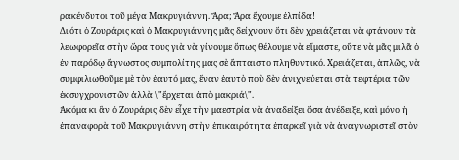ρακένδυτοι τοῦ μέγα Μακρυγιάννη. Ἄρα; Ἄρα ἔχουμε ἐλπίδα!
Διότι ὁ Ζουράρις καὶ ὁ Μακρυγιάννης μᾶς δείχνουν ὅτι δὲν χρειάζεται νὰ φτάνουν τὰ λεωφορεῖα στὴν ὥρα τους γιὰ νὰ γίνουμε ὅπως θέλουμε νὰ εἴμαστε, οὔτε νὰ μᾶς μιλᾶ ὁ ἐν παρόδῳ ἄγνωστος συμπολίτης μας σὲ ἄπταιστο πληθυντικό. Χρειάζεται, ἁπλῶς, νὰ συμφιλιωθοῦμε μὲ τὸν ἑαυτό μας, ἕναν ἑαυτὸ ποὺ δὲν ἀνιχνεύεται στὰ τεφτέρια τῶν ἐκσυγχρονιστῶν ἀλλὰ \"ἔρχεται ἀπὸ μακριά\".
Ἀκόμα κι ἂν ὀ Ζουράρις δὲν εἶχε τὴν μαεστρία νὰ ἀναδείξει ὅσα ἀνέδειξε, καὶ μόνο ἡ ἐπαναφορὰ τοῦ Μακρυγιάννη στὴν ἐπικαιρότητα ἐπαρκεῖ γιὰ νὰ ἀναγνωριστεῖ στὸν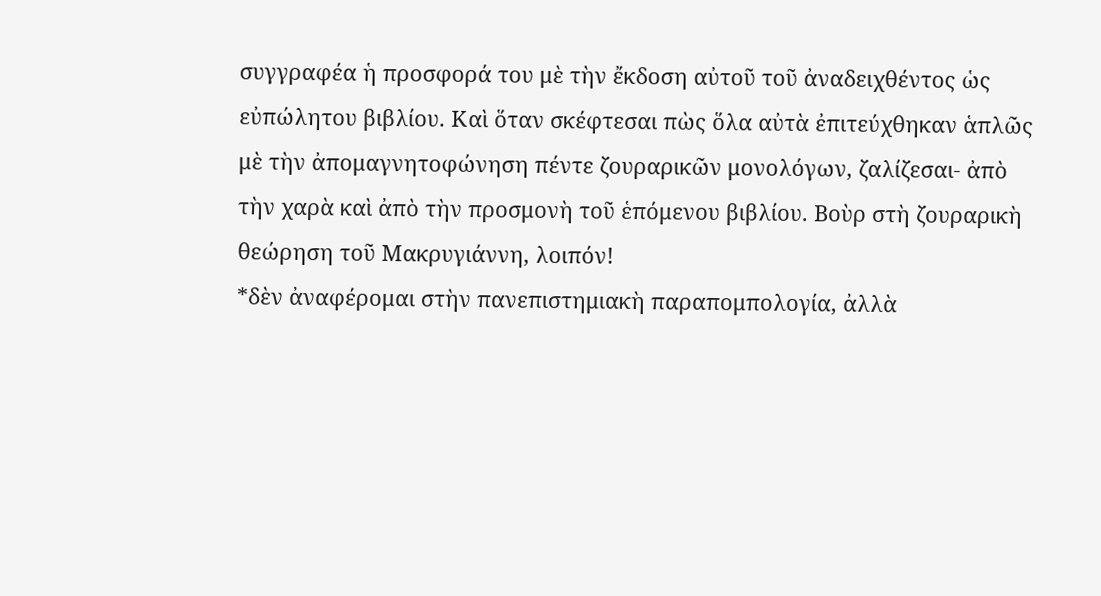συγγραφέα ἡ προσφορά του μὲ τὴν ἔκδοση αὐτοῦ τοῦ ἀναδειχθέντος ὡς εὐπώλητου βιβλίου. Καὶ ὅταν σκέφτεσαι πὼς ὅλα αὐτὰ ἐπιτεύχθηκαν ἁπλῶς μὲ τὴν ἀπομαγνητοφώνηση πέντε ζουραρικῶν μονολόγων, ζαλίζεσαι- ἀπὸ τὴν χαρὰ καὶ ἀπὸ τὴν προσμονὴ τοῦ ἑπόμενου βιβλίου. Βοὺρ στὴ ζουραρικὴ θεώρηση τοῦ Μακρυγιάννη, λοιπόν!
*δὲν ἀναφέρομαι στὴν πανεπιστημιακὴ παραπομπολογία, ἀλλὰ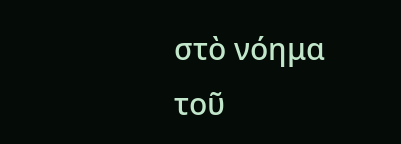στὸ νόημα τοῦ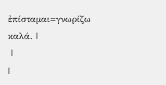ἐπίσταμαι=γνωρίζω καλά. |
 |
|